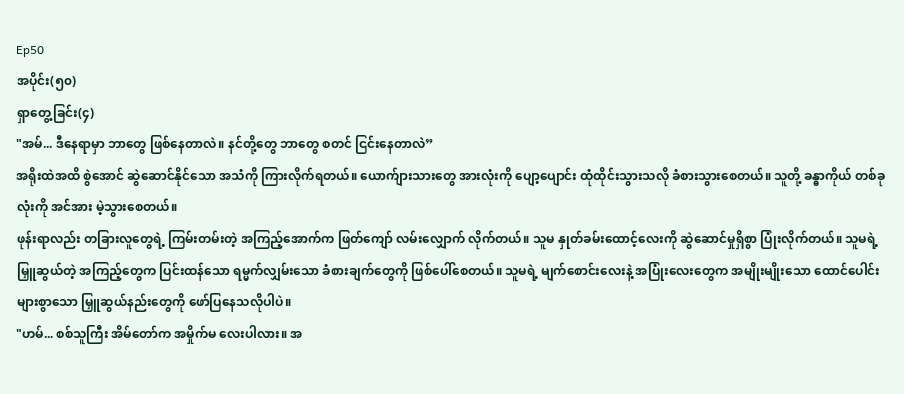Ep50
အပိုင်း(၅၀)
ရှာတွေ့ခြင်း(၄)
"အမ်... ဒီနေရာမှာ ဘာတွေ ဖြစ်နေတာလဲ။ နင်တို့တွေ ဘာတွေ စတင် ငြင်းနေတာလဲ”
အရိုးထဲအထိ စွဲအောင် ဆွဲဆောင်နိုင်သော အသံကို ကြားလိုက်ရတယ်။ ယောက်ျားသားတွေ အားလုံးကို ပျော့ပျောင်း ထုံထိုင်းသွားသလို ခံစားသွားစေတယ်။ သူတို့ ခန္ဓာကိုယ် တစ်ခုလုံးကို အင်အား မဲ့သွားစေတယ်။
ဖုန်းရာလည်း တခြားလူတွေရဲ့ ကြမ်းတမ်းတဲ့ အကြည့်အောက်က ဖြတ်ကျော် လမ်းလျှောက် လိုက်တယ်။ သူမ နှုတ်ခမ်းထောင့်လေးကို ဆွဲဆောင်မှုရှိစွာ ပြုံးလိုက်တယ်။ သူမရဲ့ မြှူဆွယ်တဲ့ အကြည့်တွေက ပြင်းထန်သော ရမ္မက်လျှမ်းသော ခံစားချက်တွေကို ဖြစ်ပေါ်စေတယ်။ သူမရဲ့ မျက်စောင်းလေးနဲ့ အပြုံးလေးတွေက အမျိုးမျိုးသော ထောင်ပေါင်း များစွာသော မြှူဆွယ်နည်းတွေကို ဖော်ပြနေသလိုပါပဲ။
"ဟမ်... စစ်သူကြီး အိမ်တော်က အမှိုက်မ လေးပါလား။ အ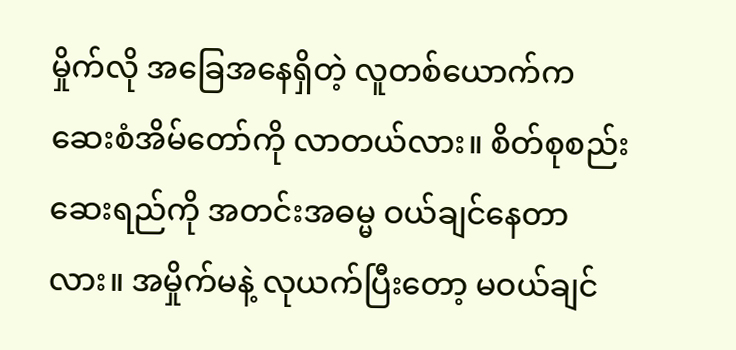မှိုက်လို အခြေအနေရှိတဲ့ လူတစ်ယောက်က ဆေးစံအိမ်တော်ကို လာတယ်လား။ စိတ်စုစည်း ဆေးရည်ကို အတင်းအဓမ္မ ဝယ်ချင်နေတာလား။ အမှိုက်မနဲ့ လုယက်ပြီးတော့ မဝယ်ချင်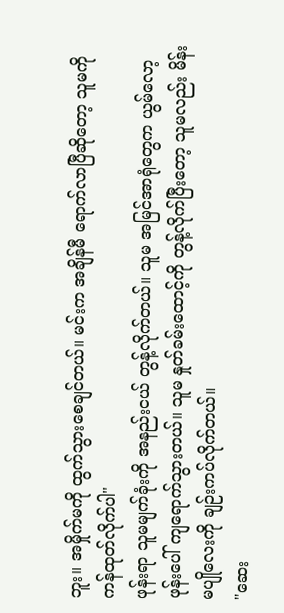ဘူး။ အမှိုက်မကို ထွက်သွားစေချင်တယ်။ မင်းက အချိန်မီ ရောက်လာပြီဆိုတော့ သူမကို ကန်ထုတ်လိုက်ပါ"
ဖုန်းရာ သူမမျက်ခုံးကို အနည်းငယ် တွန့်လိုက်တယ်။ သူမ အမြင်အာရုံတွေက ယွမ်လော့ဖုန်းပေါ် ကျရောက်သွားတယ်။ သူမ နှုတ်ခမ်းထောင့်ကို တွန့်လိုက်ပြီးတော့ သူမလည်း မိန်းမပျိုလေးကို ချဉ်းကပ်လိုက်တယ်။
"ဆေး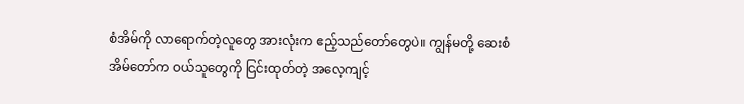စံအိမ်ကို လာရောက်တဲ့လူတွေ အားလုံးက ဧည့်သည်တော်တွေပဲ။ ကျွန်မတို့ ဆေးစံအိမ်တော်က ဝယ်သူတွေကို ငြင်းထုတ်တဲ့ အလေ့ကျင့်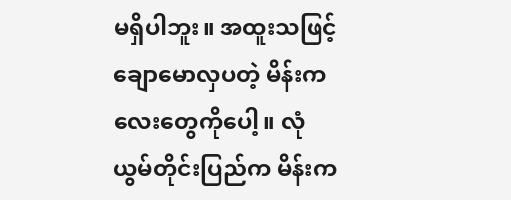မရှိပါဘူး။ အထူးသဖြင့် ချောမောလှပတဲ့ မိန်းကလေးတွေကိုပေါ့။ လုံယွမ်တိုင်းပြည်က မိန်းက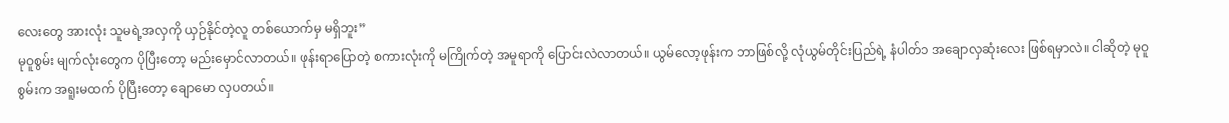လေးတွေ အားလုံး သူမရဲ့အလှကို ယှဉ်နိုင်တဲ့လူ တစ်ယောက်မှ မရှိဘူး”
မုဝူစွမ်း မျက်လုံးတွေက ပိုပြီးတော့ မည်းမှောင်လာတယ်။ ဖုန်းရာပြောတဲ့ စကားလုံးကို မကြိုက်တဲ့ အမူရာကို ပြောင်းလဲလာတယ်။ ယွမ်လော့ဖုန်းက ဘာဖြစ်လို့ လုံယွမ်တိုင်းပြည်ရဲ့ နံပါတ်၁ အချောလှဆုံးလေး ဖြစ်ရမှာလဲ။ ငါဆိုတဲ့ မုဝူစွမ်းက အရူးမထက် ပိုပြီးတော့ ချောမော လှပတယ်။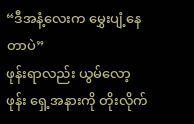“ဒီအနံ့လေးက မွှေးပျံ့နေတာပဲ”
ဖုန်းရာလည်း ယွမ်လော့ဖုန်း ရှေ့အနားကို တိုးလိုက်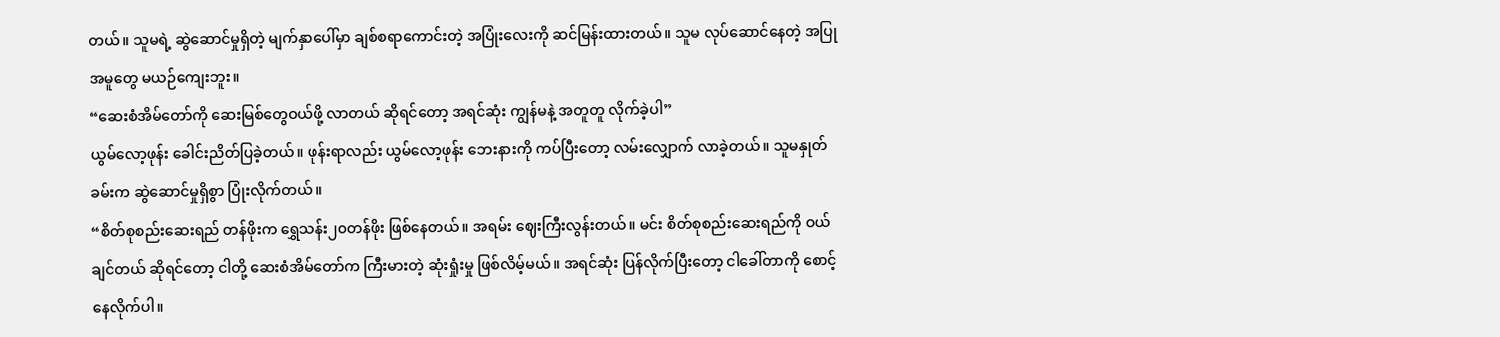တယ်။ သူမရဲ့ ဆွဲဆောင်မှုရှိတဲ့ မျက်နှာပေါ်မှာ ချစ်စရာကောင်းတဲ့ အပြုံးလေးကို ဆင်မြန်းထားတယ်။ သူမ လုပ်ဆောင်နေတဲ့ အပြုအမူတွေ မယဉ်ကျေးဘူး။
“ဆေးစံအိမ်တော်ကို ဆေးမြစ်တွေဝယ်ဖို့ လာတယ် ဆိုရင်တော့ အရင်ဆုံး ကျွန်မနဲ့ အတူတူ လိုက်ခဲ့ပါ”
ယွမ်လော့ဖုန်း ခေါင်းညိတ်ပြခဲ့တယ်။ ဖုန်းရာလည်း ယွမ်လော့ဖုန်း ဘေးနားကို ကပ်ပြီးတော့ လမ်းလျှောက် လာခဲ့တယ်။ သူမနှုတ်ခမ်းက ဆွဲဆောင်မှုရှိစွာ ပြုံးလိုက်တယ်။
“စိတ်စုစည်းဆေးရည် တန်ဖိုးက ရွှေသန်း၂၀တန်ဖိုး ဖြစ်နေတယ်။ အရမ်း ဈေးကြီးလွန်းတယ်။ မင်း စိတ်စုစည်းဆေးရည်ကို ဝယ်ချင်တယ် ဆိုရင်တော့ ငါတို့ ဆေးစံအိမ်တော်က ကြီးမားတဲ့ ဆုံးရှုံးမှု ဖြစ်လိမ့်မယ်။ အရင်ဆုံး ပြန်လိုက်ပြီးတော့ ငါခေါ်တာကို စောင့်နေလိုက်ပါ။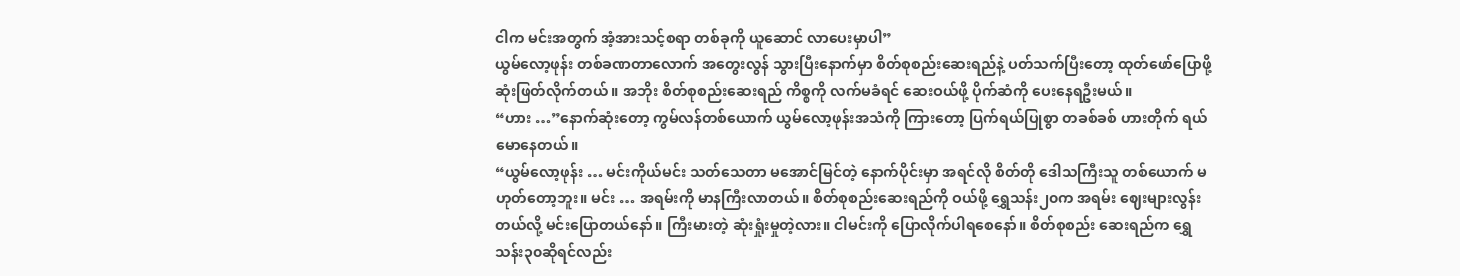ငါက မင်းအတွက် အံ့အားသင့်စရာ တစ်ခုကို ယူဆောင် လာပေးမှာပါ”
ယွမ်လော့ဖုန်း တစ်ခဏတာလောက် အတွေးလွန် သွားပြီးနောက်မှာ စိတ်စုစည်းဆေးရည်နဲ့ ပတ်သက်ပြီးတော့ ထုတ်ဖော်ပြောဖို့ ဆုံးဖြတ်လိုက်တယ်။ အဘိုး စိတ်စုစည်းဆေးရည် ကိစ္စကို လက်မခံရင် ဆေးဝယ်ဖို့ ပိုက်ဆံကို ပေးနေရဦးမယ်။
“ဟား …”နောက်ဆုံးတော့ ကွမ်လန်တစ်ယောက် ယွမ်လော့ဖုန်းအသံကို ကြားတော့ ပြက်ရယ်ပြုစွာ တခစ်ခစ် ဟားတိုက် ရယ်မောနေတယ်။
“ယွမ်လော့ဖုန်း … မင်းကိုယ်မင်း သတ်သေတာ မအောင်မြင်တဲ့ နောက်ပိုင်းမှာ အရင်လို စိတ်တို ဒေါသကြီးသူ တစ်ယောက် မဟုတ်တော့ဘူး။ မင်း … အရမ်းကို မာနကြီးလာတယ်။ စိတ်စုစည်းဆေးရည်ကို ဝယ်ဖို့ ရွှေသန်း၂၀က အရမ်း ဈေးများလွန်းတယ်လို့ မင်းပြောတယ်နော်။ ကြီးမားတဲ့ ဆုံးရှုံးမှုတဲ့လား။ ငါမင်းကို ပြောလိုက်ပါရစေနော်။ စိတ်စုစည်း ဆေးရည်က ရွှေသန်း၃၀ဆိုရင်လည်း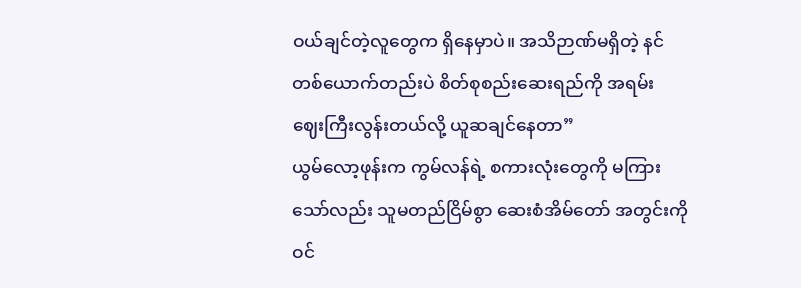ဝယ်ချင်တဲ့လူတွေက ရှိနေမှာပဲ။ အသိဉာဏ်မရှိတဲ့ နင်တစ်ယောက်တည်းပဲ စိတ်စုစည်းဆေးရည်ကို အရမ်း ဈေးကြီးလွန်းတယ်လို့ ယူဆချင်နေတာ”
ယွမ်လော့ဖုန်းက ကွမ်လန်ရဲ့ စကားလုံးတွေကို မကြားသော်လည်း သူမတည်ငြိမ်စွာ ဆေးစံအိမ်တော် အတွင်းကို ဝင်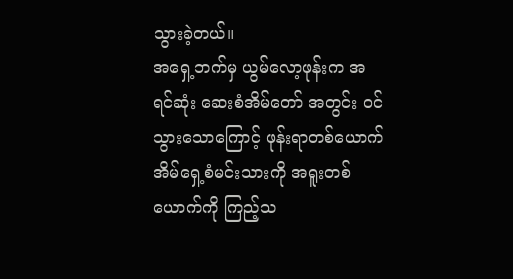သွားခဲ့တယ်။
အရှေ့ဘက်မှ ယွမ်လော့ဖုန်းက အရင်ဆုံး ဆေးစံအိမ်တော် အတွင်း ဝင်သွားသောကြောင့် ဖုန်းရာတစ်ယောက် အိမ်ရှေ့စံမင်းသားကို အရူးတစ်ယောက်ကို ကြည့်သ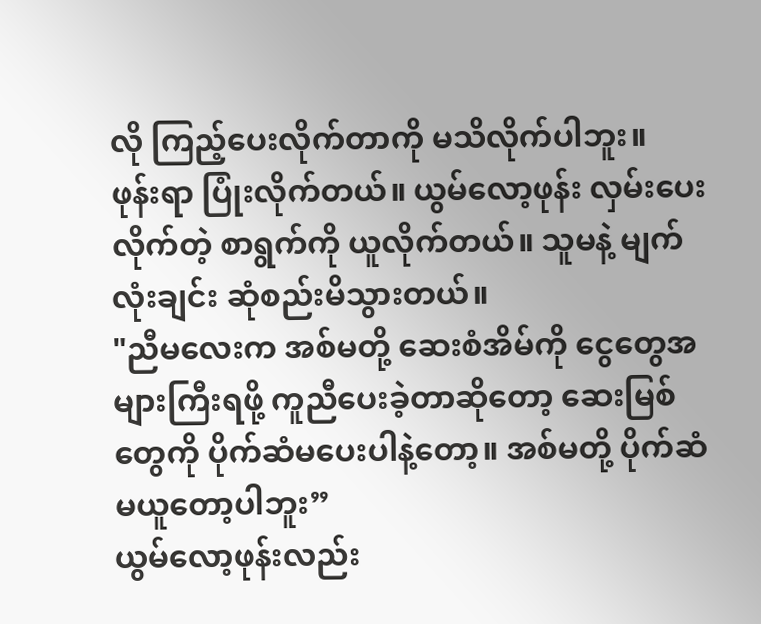လို ကြည့်ပေးလိုက်တာကို မသိလိုက်ပါဘူး။
ဖုန်းရာ ပြုံးလိုက်တယ်။ ယွမ်လော့ဖုန်း လှမ်းပေးလိုက်တဲ့ စာရွက်ကို ယူလိုက်တယ်။ သူမနဲ့ မျက်လုံးချင်း ဆုံစည်းမိသွားတယ်။
"ညီမလေးက အစ်မတို့ ဆေးစံအိမ်ကို ငွေတွေအများကြီးရဖို့ ကူညီပေးခဲ့တာဆိုတော့ ဆေးမြစ်တွေကို ပိုက်ဆံမပေးပါနဲ့တော့။ အစ်မတို့ ပိုက်ဆံမယူတော့ပါဘူး”
ယွမ်လော့ဖုန်းလည်း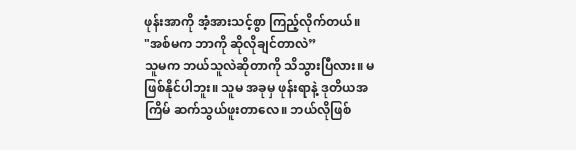ဖုန်းအာကို အံ့အားသင့်စွာ ကြည့်လိုက်တယ်။
"အစ်မက ဘာကို ဆိုလိုချင်တာလဲ”
သူမက ဘယ်သူလဲဆိုတာကို သိသွားပြီလား။ မဖြစ်နိုင်ပါဘူး။ သူမ အခုမှ ဖုန်းရာနဲ့ ဒုတိယအကြိမ် ဆက်သွယ်ဖူးတာလေ။ ဘယ်လိုဖြစ်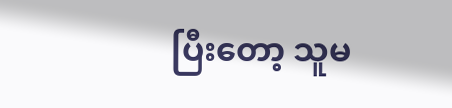ပြီးတော့ သူမ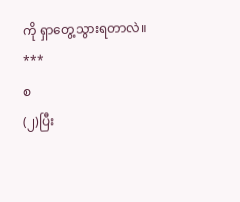ကို ရှာတွေ့သွားရတာလဲ။
***
စ
(၂)ပြီး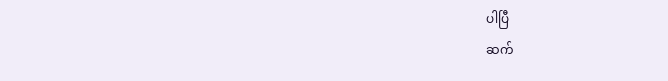ပါပြီ
ဆက်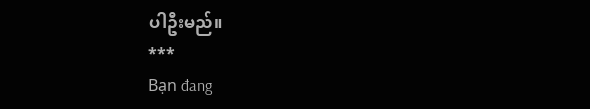ပါဦးမည်။
***
Bạn đang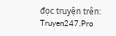đọc truyện trên: Truyen247.Pro